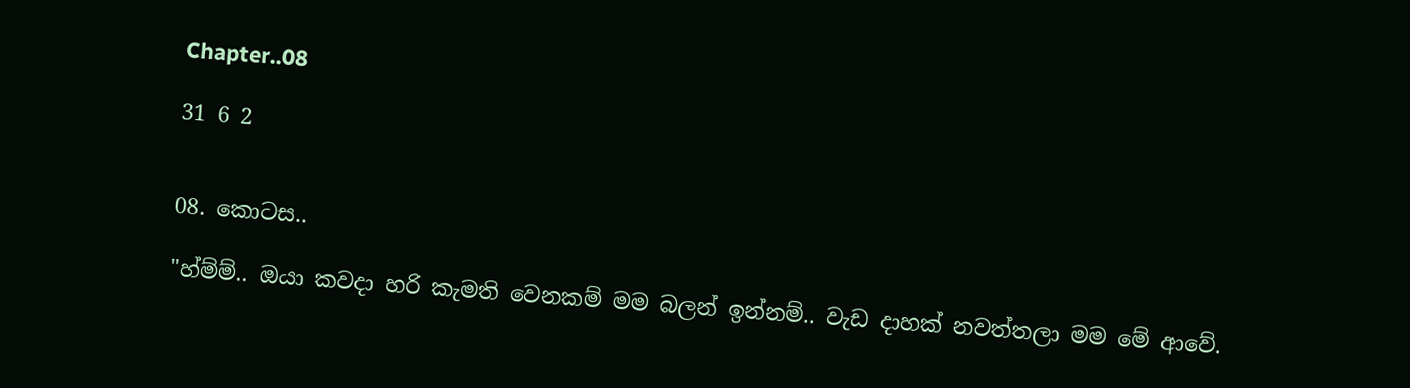Chapter..08

31 6 2


08. කොටස..

"හ්ම්ම්.. ඔයා කවදා හරි කැමති වෙනකම් මම බලන් ඉන්නම්.. වැඩ දාහක් නවත්තලා මම මේ ආවේ.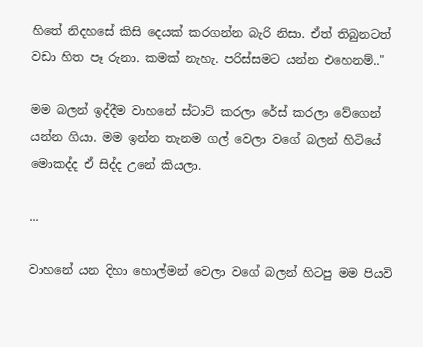හිතේ නිදහසේ කිසි දෙයක් කරගන්න බැරි නිසා. ඒත් තිබුනටත් වඩා හිත පෑ රුනා. කමක් නැහැ. පරිස්සමට යන්න එහෙනම්.."

මම බලන් ඉද්දීම වාහනේ ස්ටාට් කරලා රේස් කරලා වේගෙන් යන්න ගියා. මම ඉන්න තැනම ගල් වෙලා වගේ බලන් හිටියේ මොකද්ද ඒ සිද්ද උනේ කියලා.

...

වාහනේ යන දිහා හොල්මන් වෙලා වගේ බලන් හිටපු මම පියවි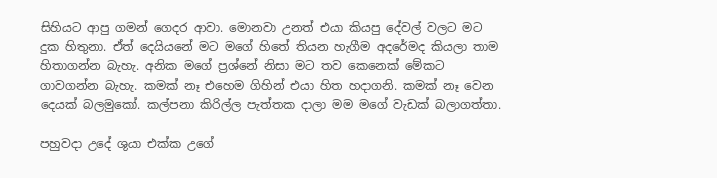සිහියට ආපු ගමන් ගෙදර ආවා. මොනවා උනත් එයා කියපු දේවල් වලට මට දුක හිතුනා. ඒත් දෙයියනේ මට මගේ හිතේ තියන හැගීම අදරේමද කියලා තාම හිතාගන්න බැහැ. අනික මගේ ප්‍රශ්නේ නිසා මට තව කෙනෙක් මේකට ගාවගන්න බැහැ. කමක් නෑ එහෙම ගිහින් එයා හිත හදාගනි. කමක් නෑ වෙන දෙයක් බලමුකෝ. කල්පනා කිරිල්ල පැත්තක දාලා මම මගේ වැඩක් බලාගත්තා.

පහුවදා උදේ ශුයා එක්ක උගේ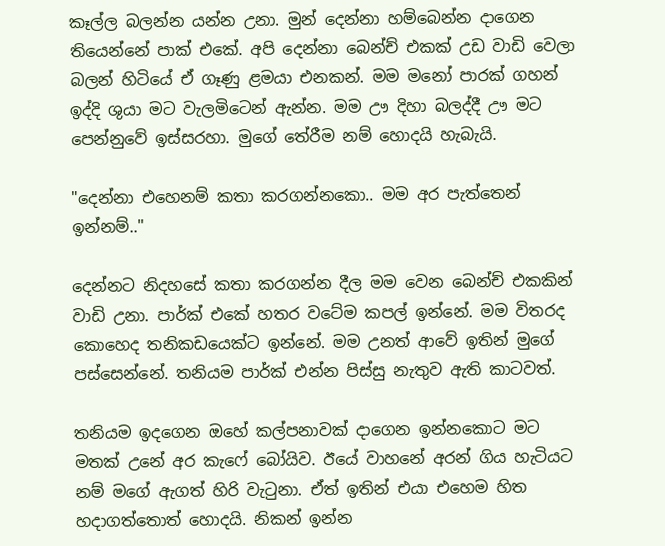කෑල්ල බලන්න යන්න උනා. මුන් දෙන්නා හම්බෙන්න දාගෙන තියෙන්නේ පාක් එකේ. අපි දෙන්නා බෙන්ච් එකක් උඩ වාඩි වෙලා බලන් හිටියේ ඒ ගෑණු ළමයා එනකන්. මම මනෝ පාරක් ගහන් ඉද්දි ශුයා මට වැලමිටෙන් ඇන්න. මම ඌ දිහා බලද්දී ඌ මට පෙන්නුවේ ඉස්සරහා. මුගේ තේරීම නම් හොදයි හැබැයි.

"දෙන්නා එහෙනම් කතා කරගන්නකො.. මම අර පැත්තෙන් ඉන්නම්.."

දෙන්නට නිදහසේ කතා කරගන්න දීල මම වෙන බෙන්ච් එකකින් වාඩි උනා. පාර්ක් එකේ හතර වටේම කපල් ඉන්නේ. මම විතරද කොහෙද තනිකඩයෙක්ට ඉන්නේ. මම උනත් ආවේ ඉතින් මුගේ පස්සෙන්නේ. තනියම පාර්ක් එන්න පිස්සු නැතුව ඇති කාටවත්.

තනියම ඉදගෙන ඔහේ කල්පනාවක් දාගෙන ඉන්නකොට මට මතක් උනේ අර කැෆේ බෝයිව. ඊයේ වාහනේ අරන් ගිය හැටියට නම් මගේ ඇගත් හිරි වැටුනා. ඒත් ඉතින් එයා එහෙම හිත හදාගත්තොත් හොදයි. නිකන් ඉන්න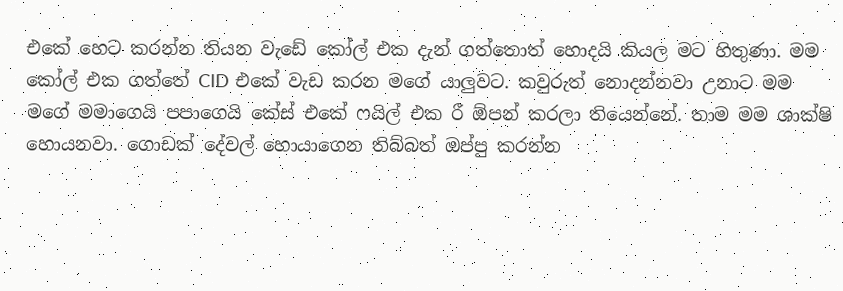එකේ හෙට කරන්න තියන වැඩේ කෝල් එක දැන් ගත්තොත් හොදයි කියල මට හිතුණා. මම කෝල් එක ගත්තේ CID එකේ වැඩ කරන මගේ යාලුවට. කවුරුත් නොදන්නවා උනාට මම මගේ මමාගෙයි පපාගෙයි කේස් එකේ ෆයිල් එක රී ඕපන් කරලා තියෙන්නේ. තාම මම ශාක්ෂි හොයනවා. ගොඩක් දේවල් හොයාගෙන තිබ්බත් ඔප්පු කරන්න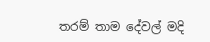තරම් තාම දේවල් මදි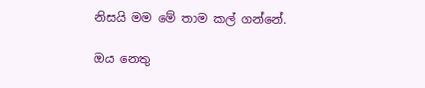නිසයි මම මේ තාම කල් ගන්නේ.

ඔය නෙතු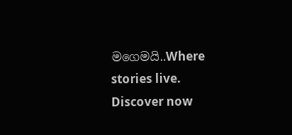මගෙමයි..Where stories live. Discover now